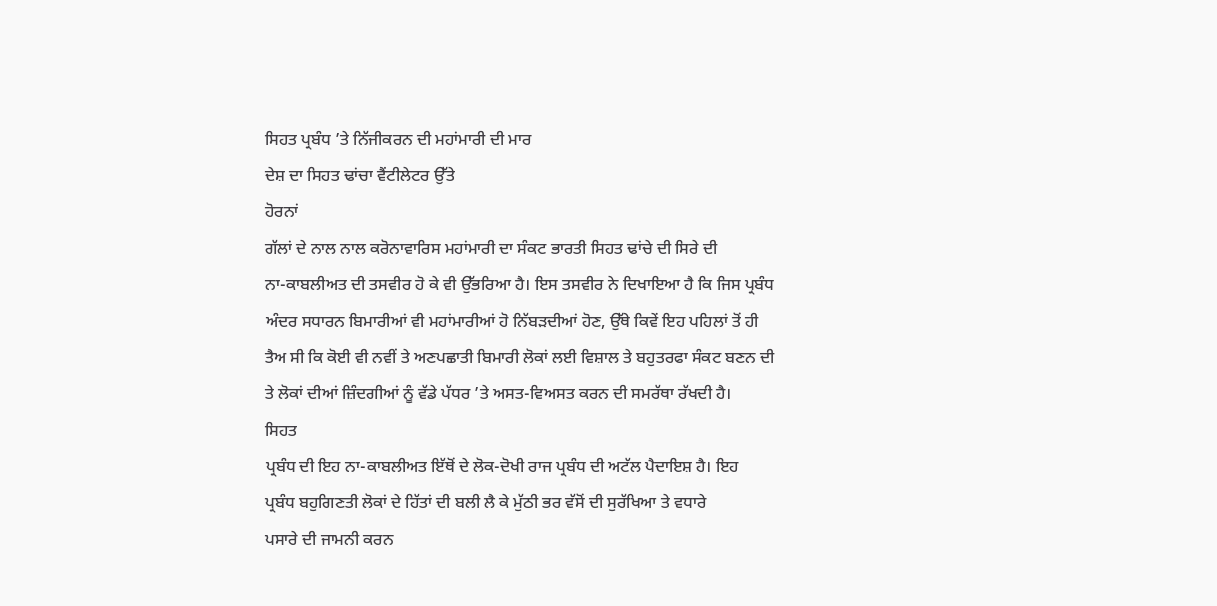ਸਿਹਤ ਪ੍ਰਬੰਧ ’ਤੇ ਨਿੱਜੀਕਰਨ ਦੀ ਮਹਾਂਮਾਰੀ ਦੀ ਮਾਰ
ਦੇਸ਼ ਦਾ ਸਿਹਤ ਢਾਂਚਾ ਵੈਂਟੀਲੇਟਰ ਉੱਤੇ
ਹੋਰਨਾਂ
ਗੱਲਾਂ ਦੇ ਨਾਲ ਨਾਲ ਕਰੋਨਾਵਾਰਿਸ ਮਹਾਂਮਾਰੀ ਦਾ ਸੰਕਟ ਭਾਰਤੀ ਸਿਹਤ ਢਾਂਚੇ ਦੀ ਸਿਰੇ ਦੀ
ਨਾ-ਕਾਬਲੀਅਤ ਦੀ ਤਸਵੀਰ ਹੋ ਕੇ ਵੀ ਉੱਭਰਿਆ ਹੈ। ਇਸ ਤਸਵੀਰ ਨੇ ਦਿਖਾਇਆ ਹੈ ਕਿ ਜਿਸ ਪ੍ਰਬੰਧ
ਅੰਦਰ ਸਧਾਰਨ ਬਿਮਾਰੀਆਂ ਵੀ ਮਹਾਂਮਾਰੀਆਂ ਹੋ ਨਿੱਬੜਦੀਆਂ ਹੋਣ, ਉੱਥੇ ਕਿਵੇਂ ਇਹ ਪਹਿਲਾਂ ਤੋਂ ਹੀ
ਤੈਅ ਸੀ ਕਿ ਕੋਈ ਵੀ ਨਵੀਂ ਤੇ ਅਣਪਛਾਤੀ ਬਿਮਾਰੀ ਲੋਕਾਂ ਲਈ ਵਿਸ਼ਾਲ ਤੇ ਬਹੁਤਰਫਾ ਸੰਕਟ ਬਣਨ ਦੀ
ਤੇ ਲੋਕਾਂ ਦੀਆਂ ਜ਼ਿੰਦਗੀਆਂ ਨੂੰ ਵੱਡੇ ਪੱਧਰ ’ਤੇ ਅਸਤ-ਵਿਅਸਤ ਕਰਨ ਦੀ ਸਮਰੱਥਾ ਰੱਖਦੀ ਹੈ।
ਸਿਹਤ
ਪ੍ਰਬੰਧ ਦੀ ਇਹ ਨਾ-ਕਾਬਲੀਅਤ ਇੱਥੋਂ ਦੇ ਲੋਕ-ਦੋਖੀ ਰਾਜ ਪ੍ਰਬੰਧ ਦੀ ਅਟੱਲ ਪੈਦਾਇਸ਼ ਹੈ। ਇਹ
ਪ੍ਰਬੰਧ ਬਹੁਗਿਣਤੀ ਲੋਕਾਂ ਦੇ ਹਿੱਤਾਂ ਦੀ ਬਲੀ ਲੈ ਕੇ ਮੁੱਠੀ ਭਰ ਵੱਸੋਂ ਦੀ ਸੁਰੱਖਿਆ ਤੇ ਵਧਾਰੇ
ਪਸਾਰੇ ਦੀ ਜਾਮਨੀ ਕਰਨ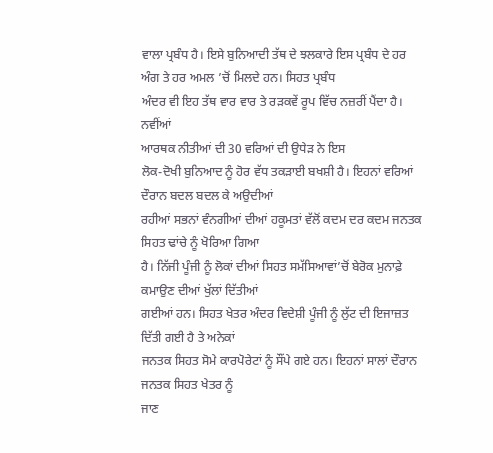ਵਾਲਾ ਪ੍ਰਬੰਧ ਹੈ। ਇਸੇ ਬੁਨਿਆਦੀ ਤੱਥ ਦੇ ਝਲਕਾਰੇ ਇਸ ਪ੍ਰਬੰਧ ਦੇ ਹਰ
ਅੰਗ ਤੇ ਹਰ ਅਮਲ ’ਚੋਂ ਮਿਲਦੇ ਹਨ। ਸਿਹਤ ਪ੍ਰਬੰਧ
ਅੰਦਰ ਵੀ ਇਹ ਤੱਥ ਵਾਰ ਵਾਰ ਤੇ ਰੜਕਵੇਂ ਰੂਪ ਵਿੱਚ ਨਜ਼ਰੀਂ ਪੈਂਦਾ ਹੈ।
ਨਵੀਂਆਂ
ਆਰਥਕ ਨੀਤੀਆਂ ਦੀ 30 ਵਰਿਆਂ ਦੀ ਉਧੇੜ ਨੇ ਇਸ
ਲੋਕ-ਦੋਖੀ ਬੁਨਿਆਦ ਨੂੰ ਹੋਰ ਵੱਧ ਤਕੜਾਈ ਬਖਸ਼ੀ ਹੈ। ਇਹਨਾਂ ਵਰਿਆਂ ਦੌਰਾਨ ਬਦਲ ਬਦਲ ਕੇ ਅਉਦੀਆਂ
ਰਹੀਆਂ ਸਭਨਾਂ ਵੰਨਗੀਆਂ ਦੀਆਂ ਹਕੂਮਤਾਂ ਵੱਲੋਂ ਕਦਮ ਦਰ ਕਦਮ ਜਨਤਕ ਸਿਹਤ ਢਾਂਚੇ ਨੂੰ ਖੋਰਿਆ ਗਿਆ
ਹੈ। ਨਿੱਜੀ ਪੂੰਜੀ ਨੂੰ ਲੋਕਾਂ ਦੀਆਂ ਸਿਹਤ ਸਮੱਸਿਆਵਾਂ’ਚੋਂ ਬੇਰੋਕ ਮੁਨਾਫ਼ੇ ਕਮਾਉਣ ਦੀਆਂ ਖੁੱਲਾਂ ਦਿੱਤੀਆਂ
ਗਈਆਂ ਹਨ। ਸਿਹਤ ਖੇਤਰ ਅੰਦਰ ਵਿਦੇਸ਼ੀ ਪੂੰਜੀ ਨੂੰ ਲੁੱਟ ਦੀ ਇਜਾਜ਼ਤ ਦਿੱਤੀ ਗਈ ਹੈ ਤੇ ਅਨੇਕਾਂ
ਜਨਤਕ ਸਿਹਤ ਸੋਮੇ ਕਾਰਪੋਰੇਟਾਂ ਨੂੰ ਸੌਂਪੇ ਗਏ ਹਨ। ਇਹਨਾਂ ਸਾਲਾਂ ਦੌਰਾਨ ਜਨਤਕ ਸਿਹਤ ਖੇਤਰ ਨੂੰ
ਜਾਣ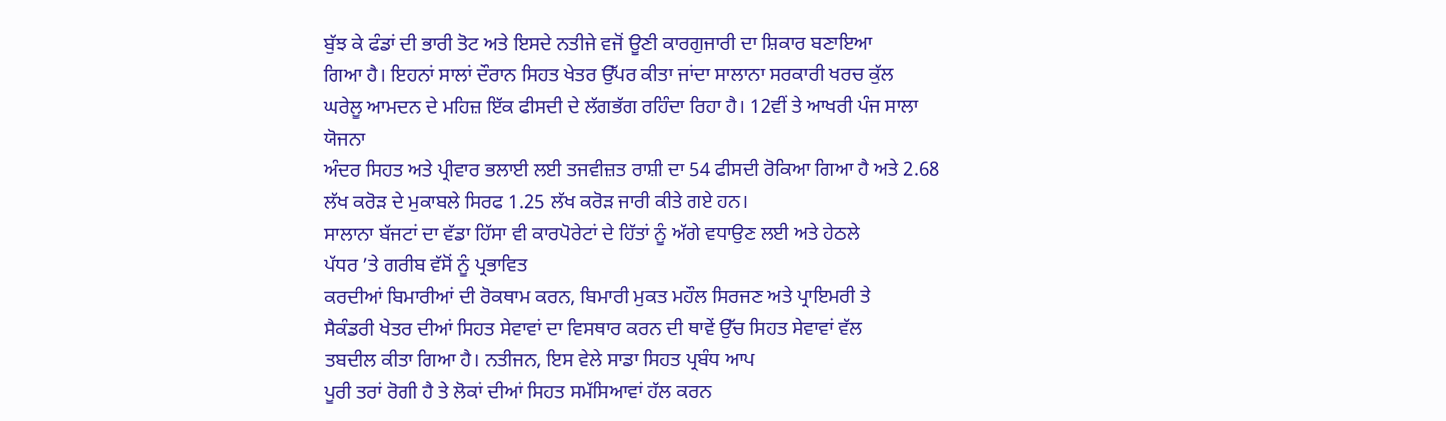ਬੁੱਝ ਕੇ ਫੰਡਾਂ ਦੀ ਭਾਰੀ ਤੋਟ ਅਤੇ ਇਸਦੇ ਨਤੀਜੇ ਵਜੋਂ ਊਣੀ ਕਾਰਗੁਜਾਰੀ ਦਾ ਸ਼ਿਕਾਰ ਬਣਾਇਆ
ਗਿਆ ਹੈ। ਇਹਨਾਂ ਸਾਲਾਂ ਦੌਰਾਨ ਸਿਹਤ ਖੇਤਰ ਉੱਪਰ ਕੀਤਾ ਜਾਂਦਾ ਸਾਲਾਨਾ ਸਰਕਾਰੀ ਖਰਚ ਕੁੱਲ
ਘਰੇਲੂ ਆਮਦਨ ਦੇ ਮਹਿਜ਼ ਇੱਕ ਫੀਸਦੀ ਦੇ ਲੱਗਭੱਗ ਰਹਿੰਦਾ ਰਿਹਾ ਹੈ। 12ਵੀਂ ਤੇ ਆਖਰੀ ਪੰਜ ਸਾਲਾ ਯੋਜਨਾ
ਅੰਦਰ ਸਿਹਤ ਅਤੇ ਪ੍ਰੀਵਾਰ ਭਲਾਈ ਲਈ ਤਜਵੀਜ਼ਤ ਰਾਸ਼ੀ ਦਾ 54 ਫੀਸਦੀ ਰੋਕਿਆ ਗਿਆ ਹੈ ਅਤੇ 2.68 ਲੱਖ ਕਰੋੜ ਦੇ ਮੁਕਾਬਲੇ ਸਿਰਫ 1.25 ਲੱਖ ਕਰੋੜ ਜਾਰੀ ਕੀਤੇ ਗਏ ਹਨ।
ਸਾਲਾਨਾ ਬੱਜਟਾਂ ਦਾ ਵੱਡਾ ਹਿੱਸਾ ਵੀ ਕਾਰਪੋਰੇਟਾਂ ਦੇ ਹਿੱਤਾਂ ਨੂੰ ਅੱਗੇ ਵਧਾਉਣ ਲਈ ਅਤੇ ਹੇਠਲੇ
ਪੱਧਰ ’ਤੇ ਗਰੀਬ ਵੱਸੋਂ ਨੂੰ ਪ੍ਰਭਾਵਿਤ
ਕਰਦੀਆਂ ਬਿਮਾਰੀਆਂ ਦੀ ਰੋਕਥਾਮ ਕਰਨ, ਬਿਮਾਰੀ ਮੁਕਤ ਮਹੌਲ ਸਿਰਜਣ ਅਤੇ ਪ੍ਰਾਇਮਰੀ ਤੇ
ਸੈਕੰਡਰੀ ਖੇਤਰ ਦੀਆਂ ਸਿਹਤ ਸੇਵਾਵਾਂ ਦਾ ਵਿਸਥਾਰ ਕਰਨ ਦੀ ਥਾਵੇਂ ਉੱਚ ਸਿਹਤ ਸੇਵਾਵਾਂ ਵੱਲ
ਤਬਦੀਲ ਕੀਤਾ ਗਿਆ ਹੈ। ਨਤੀਜਨ, ਇਸ ਵੇਲੇ ਸਾਡਾ ਸਿਹਤ ਪ੍ਰਬੰਧ ਆਪ
ਪੂਰੀ ਤਰਾਂ ਰੋਗੀ ਹੈ ਤੇ ਲੋਕਾਂ ਦੀਆਂ ਸਿਹਤ ਸਮੱਸਿਆਵਾਂ ਹੱਲ ਕਰਨ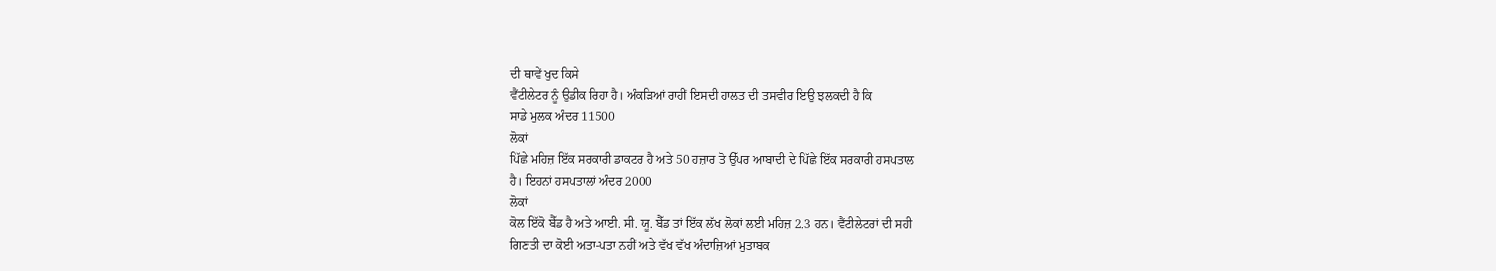ਦੀ ਥਾਵੇਂ ਖੁਦ ਕਿਸੇ
ਵੈਂਟੀਲੇਟਰ ਨੂੰ ਉਡੀਕ ਰਿਹਾ ਹੈ। ਅੰਕੜਿਆਂ ਰਾਹੀਂ ਇਸਦੀ ਹਾਲਤ ਦੀ ਤਸਵੀਰ ਇਉ ਝਲਕਦੀ ਹੈ ਕਿ
ਸਾਡੇ ਮੁਲਕ ਅੰਦਰ 11500
ਲੋਕਾਂ
ਪਿੱਛੇ ਮਹਿਜ਼ ਇੱਕ ਸਰਕਾਰੀ ਡਾਕਟਰ ਹੈ ਅਤੇ 50 ਹਜ਼ਾਰ ਤੋ ਉੱਪਰ ਆਬਾਦੀ ਦੇ ਪਿੱਛੇ ਇੱਕ ਸਰਕਾਰੀ ਹਸਪਤਾਲ
ਹੈ। ਇਹਨਾਂ ਹਸਪਤਾਲਾਂ ਅੰਦਰ 2000
ਲੋਕਾਂ
ਕੋਲ ਇੱਕੋ ਬੈੱਡ ਹੈ ਅਤੇ ਆਈ. ਸੀ. ਯੂ. ਬੈੱਡ ਤਾਂ ਇੱਕ ਲੱਖ ਲੋਕਾਂ ਲਈ ਮਹਿਜ਼ 2.3 ਹਨ। ਵੈਂਟੀਲੇਟਰਾਂ ਦੀ ਸਹੀ
ਗਿਣਤੀ ਦਾ ਕੋਈ ਅਤਾ-ਪਤਾ ਨਹੀਂ ਅਤੇ ਵੱਖ ਵੱਖ ਅੰਦਾਜ਼ਿਆਂ ਮੁਤਾਬਕ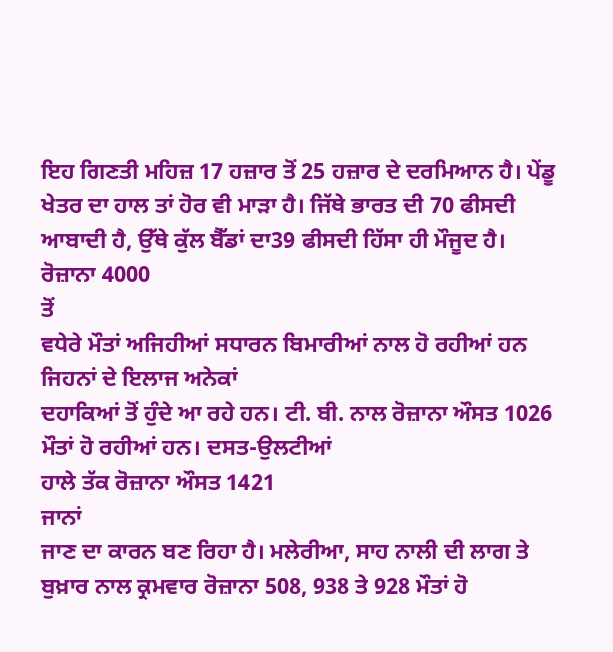ਇਹ ਗਿਣਤੀ ਮਹਿਜ਼ 17 ਹਜ਼ਾਰ ਤੋਂ 25 ਹਜ਼ਾਰ ਦੇ ਦਰਮਿਆਨ ਹੈ। ਪੇਂਡੂ
ਖੇਤਰ ਦਾ ਹਾਲ ਤਾਂ ਹੋਰ ਵੀ ਮਾੜਾ ਹੈ। ਜਿੱਥੇ ਭਾਰਤ ਦੀ 70 ਫੀਸਦੀ ਆਬਾਦੀ ਹੈ, ਉੱਥੇ ਕੁੱਲ ਬੈੱਡਾਂ ਦਾ39 ਫੀਸਦੀ ਹਿੱਸਾ ਹੀ ਮੌਜੂਦ ਹੈ।
ਰੋਜ਼ਾਨਾ 4000
ਤੋਂ
ਵਧੇਰੇ ਮੌਤਾਂ ਅਜਿਹੀਆਂ ਸਧਾਰਨ ਬਿਮਾਰੀਆਂ ਨਾਲ ਹੋ ਰਹੀਆਂ ਹਨ ਜਿਹਨਾਂ ਦੇ ਇਲਾਜ ਅਨੇਕਾਂ
ਦਹਾਕਿਆਂ ਤੋਂ ਹੁੰਦੇ ਆ ਰਹੇ ਹਨ। ਟੀ. ਬੀ. ਨਾਲ ਰੋਜ਼ਾਨਾ ਔਸਤ 1026 ਮੌਤਾਂ ਹੋ ਰਹੀਆਂ ਹਨ। ਦਸਤ-ਉਲਟੀਆਂ
ਹਾਲੇ ਤੱਕ ਰੋਜ਼ਾਨਾ ਔਸਤ 1421
ਜਾਨਾਂ
ਜਾਣ ਦਾ ਕਾਰਨ ਬਣ ਰਿਹਾ ਹੈ। ਮਲੇਰੀਆ, ਸਾਹ ਨਾਲੀ ਦੀ ਲਾਗ ਤੇ ਬੁਖ਼ਾਰ ਨਾਲ ਕ੍ਰਮਵਾਰ ਰੋਜ਼ਾਨਾ 508, 938 ਤੇ 928 ਮੌਤਾਂ ਹੋ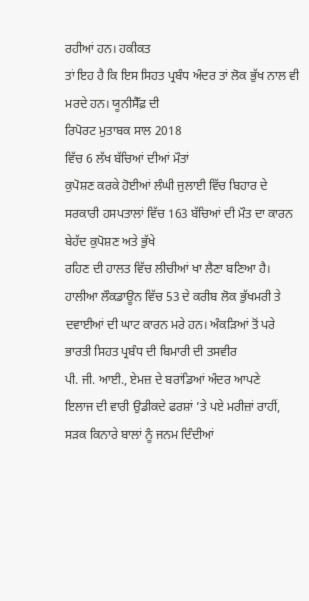ਰਹੀਆਂ ਹਨ। ਹਕੀਕਤ
ਤਾਂ ਇਹ ਹੈ ਕਿ ਇਸ ਸਿਹਤ ਪ੍ਰਬੰਧ ਅੰਦਰ ਤਾਂ ਲੋਕ ਭੁੱਖ ਨਾਲ ਵੀ ਮਰਦੇ ਹਨ। ਯੂਨੀਸੈੱਫ਼ ਦੀ
ਰਿਪੋਰਟ ਮੁਤਾਬਕ ਸਾਲ 2018
ਵਿੱਚ 6 ਲੱਖ ਬੱਚਿਆਂ ਦੀਆਂ ਮੌਤਾਂ
ਕੁਪੋਸ਼ਣ ਕਰਕੇ ਹੋਈਆਂ ਲੰਘੀ ਜੁਲਾਈ ਵਿੱਚ ਬਿਹਾਰ ਦੇ ਸਰਕਾਰੀ ਹਸਪਤਾਲਾਂ ਵਿੱਚ 163 ਬੱਚਿਆਂ ਦੀ ਮੌਤ ਦਾ ਕਾਰਨ ਬੇਹੱਦ ਕੁਪੋਸ਼ਣ ਅਤੇ ਭੁੱਖੇ
ਰਹਿਣ ਦੀ ਹਾਲਤ ਵਿੱਚ ਲੀਚੀਆਂ ਖਾ ਲੈਣਾ ਬਣਿਆ ਹੈ। ਹਾਲੀਆ ਲੌਕਡਾਊਨ ਵਿੱਚ 53 ਦੇ ਕਰੀਬ ਲੋਕ ਭੁੱਖਮਰੀ ਤੇ
ਦਵਾਈਆਂ ਦੀ ਘਾਟ ਕਾਰਨ ਮਰੇ ਹਨ। ਅੰਕੜਿਆਂ ਤੋਂ ਪਰੇ ਭਾਰਤੀ ਸਿਹਤ ਪ੍ਰਬੰਧ ਦੀ ਬਿਮਾਰੀ ਦੀ ਤਸਵੀਰ
ਪੀ. ਜੀ. ਆਈ., ਏਮਜ਼ ਦੇ ਬਰਾਂਡਿਆਂ ਅੰਦਰ ਆਪਣੇ
ਇਲਾਜ ਦੀ ਵਾਰੀ ਉਡੀਕਦੇ ਫਰਸ਼ਾਂ ’ਤੇ ਪਏ ਮਰੀਜ਼ਾਂ ਰਾਹੀਂ, ਸੜਕ ਕਿਨਾਰੇ ਬਾਲਾਂ ਨੂੰ ਜਨਮ ਦਿੰਦੀਆਂ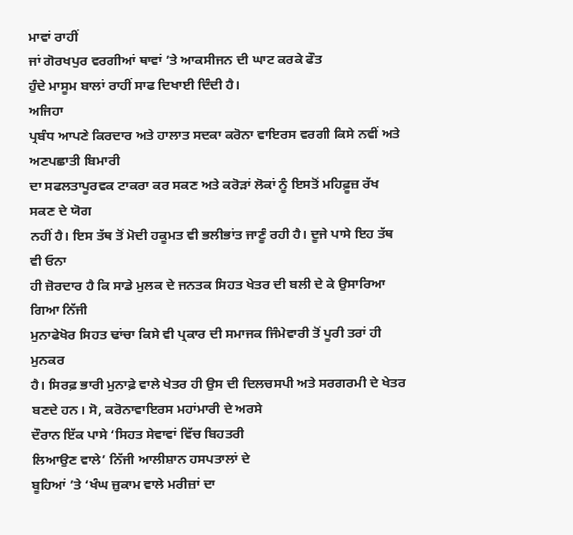ਮਾਵਾਂ ਰਾਹੀਂ
ਜਾਂ ਗੋਰਖਪੁਰ ਵਰਗੀਆਂ ਥਾਵਾਂ ’ਤੇ ਆਕਸੀਜਨ ਦੀ ਘਾਟ ਕਰਕੇ ਫੌਤ
ਹੁੰਦੇ ਮਾਸੂਮ ਬਾਲਾਂ ਰਾਹੀਂ ਸਾਫ ਦਿਖਾਈ ਦਿੰਦੀ ਹੈ।
ਅਜਿਹਾ
ਪ੍ਰਬੰਧ ਆਪਣੇ ਕਿਰਦਾਰ ਅਤੇ ਹਾਲਾਤ ਸਦਕਾ ਕਰੋਨਾ ਵਾਇਰਸ ਵਰਗੀ ਕਿਸੇ ਨਵੀਂ ਅਤੇ ਅਣਪਛਾਤੀ ਬਿਮਾਰੀ
ਦਾ ਸਫਲਤਾਪੂਰਵਕ ਟਾਕਰਾ ਕਰ ਸਕਣ ਅਤੇ ਕਰੋੜਾਂ ਲੋਕਾਂ ਨੂੰ ਇਸਤੋਂ ਮਹਿਫ਼ੂਜ਼ ਰੱਖ ਸਕਣ ਦੇ ਯੋਗ
ਨਹੀਂ ਹੈ। ਇਸ ਤੱਥ ਤੋਂ ਮੋਦੀ ਹਕੂਮਤ ਵੀ ਭਲੀਭਾਂਤ ਜਾਣੂੰ ਰਹੀ ਹੈ। ਦੂਜੇ ਪਾਸੇ ਇਹ ਤੱਥ ਵੀ ਓਨਾ
ਹੀ ਜ਼ੋਰਦਾਰ ਹੈ ਕਿ ਸਾਡੇ ਮੁਲਕ ਦੇ ਜਨਤਕ ਸਿਹਤ ਖੇਤਰ ਦੀ ਬਲੀ ਦੇ ਕੇ ਉਸਾਰਿਆ ਗਿਆ ਨਿੱਜੀ
ਮੁਨਾਫੇਖੋਰ ਸਿਹਤ ਢਾਂਚਾ ਕਿਸੇ ਵੀ ਪ੍ਰਕਾਰ ਦੀ ਸਮਾਜਕ ਜਿੰਮੇਵਾਰੀ ਤੋਂ ਪੂਰੀ ਤਰਾਂ ਹੀ ਮੁਨਕਰ
ਹੈ। ਸਿਰਫ਼ ਭਾਰੀ ਮੁਨਾਫ਼ੇ ਵਾਲੇ ਖੇਤਰ ਹੀ ਉਸ ਦੀ ਦਿਲਚਸਪੀ ਅਤੇ ਸਰਗਰਮੀ ਦੇ ਖੇਤਰ ਬਣਦੇ ਹਨ। ਸੋ, ਕਰੋਨਾਵਾਇਰਸ ਮਹਾਂਮਾਰੀ ਦੇ ਅਰਸੇ
ਦੌਰਾਨ ਇੱਕ ਪਾਸੇ ‘ਸਿਹਤ ਸੇਵਾਵਾਂ ਵਿੱਚ ਬਿਹਤਰੀ
ਲਿਆਉਣ ਵਾਲੇ’ ਨਿੱਜੀ ਆਲੀਸ਼ਾਨ ਹਸਪਤਾਲਾਂ ਦੇ
ਬੂਹਿਆਂ ’ਤੇ ‘ਖੰਘ ਜ਼ੁਕਾਮ ਵਾਲੇ ਮਰੀਜ਼ਾਂ ਦਾ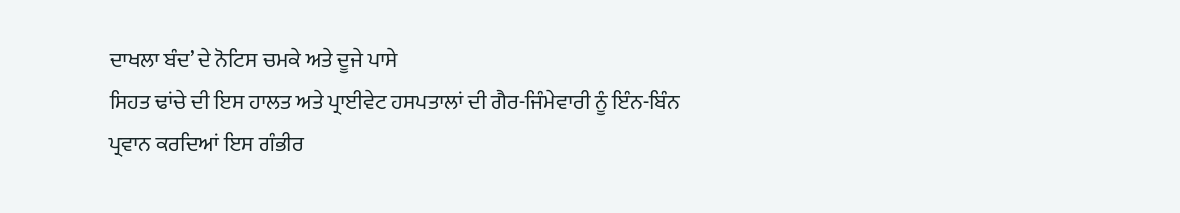ਦਾਖਲਾ ਬੰਦ’ ਦੇ ਨੋਟਿਸ ਚਮਕੇ ਅਤੇ ਦੂਜੇ ਪਾਸੇ
ਸਿਹਤ ਢਾਂਚੇ ਦੀ ਇਸ ਹਾਲਤ ਅਤੇ ਪ੍ਰਾਈਵੇਟ ਹਸਪਤਾਲਾਂ ਦੀ ਗੈਰ-ਜਿੰਮੇਵਾਰੀ ਨੂੰ ਇੰਨ-ਬਿੰਨ
ਪ੍ਰਵਾਨ ਕਰਦਿਆਂ ਇਸ ਗੰਭੀਰ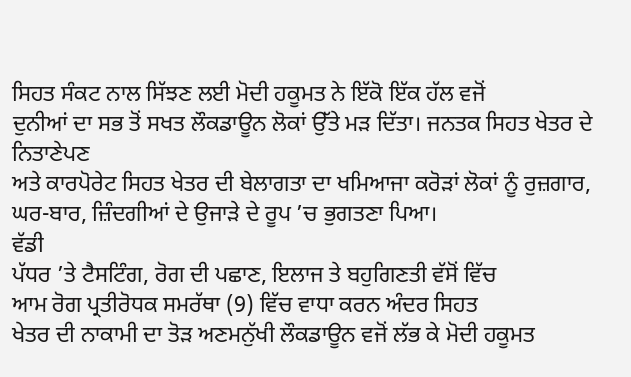ਸਿਹਤ ਸੰਕਟ ਨਾਲ ਸਿੱਝਣ ਲਈ ਮੋਦੀ ਹਕੂਮਤ ਨੇ ਇੱਕੋ ਇੱਕ ਹੱਲ ਵਜੋਂ
ਦੁਨੀਆਂ ਦਾ ਸਭ ਤੋਂ ਸਖਤ ਲੌਕਡਾਊਨ ਲੋਕਾਂ ਉੱਤੇ ਮੜ ਦਿੱਤਾ। ਜਨਤਕ ਸਿਹਤ ਖੇਤਰ ਦੇ ਨਿਤਾਣੇਪਣ
ਅਤੇ ਕਾਰਪੋਰੇਟ ਸਿਹਤ ਖੇਤਰ ਦੀ ਬੇਲਾਗਤਾ ਦਾ ਖਮਿਆਜਾ ਕਰੋੜਾਂ ਲੋਕਾਂ ਨੂੰ ਰੁਜ਼ਗਾਰ, ਘਰ-ਬਾਰ, ਜ਼ਿੰਦਗੀਆਂ ਦੇ ਉਜਾੜੇ ਦੇ ਰੂਪ ’ਚ ਭੁਗਤਣਾ ਪਿਆ।
ਵੱਡੀ
ਪੱਧਰ ’ਤੇ ਟੈਸਟਿੰਗ, ਰੋਗ ਦੀ ਪਛਾਣ, ਇਲਾਜ ਤੇ ਬਹੁਗਿਣਤੀ ਵੱਸੋਂ ਵਿੱਚ
ਆਮ ਰੋਗ ਪ੍ਰਤੀਰੋਧਕ ਸਮਰੱਥਾ (9) ਵਿੱਚ ਵਾਧਾ ਕਰਨ ਅੰਦਰ ਸਿਹਤ
ਖੇਤਰ ਦੀ ਨਾਕਾਮੀ ਦਾ ਤੋੜ ਅਣਮਨੁੱਖੀ ਲੌਕਡਾਊਨ ਵਜੋਂ ਲੱਭ ਕੇ ਮੋਦੀ ਹਕੂਮਤ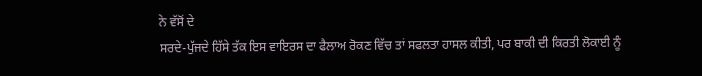ਨੇ ਵੱਸੋਂ ਦੇ
ਸਰਦੇ-ਪੁੱਜਦੇ ਹਿੱਸੇ ਤੱਕ ਇਸ ਵਾਇਰਸ ਦਾ ਫੈਲਾਅ ਰੋਕਣ ਵਿੱਚ ਤਾਂ ਸਫਲਤਾ ਹਾਸਲ ਕੀਤੀ, ਪਰ ਬਾਕੀ ਦੀ ਕਿਰਤੀ ਲੋਕਾਈ ਨੂੰ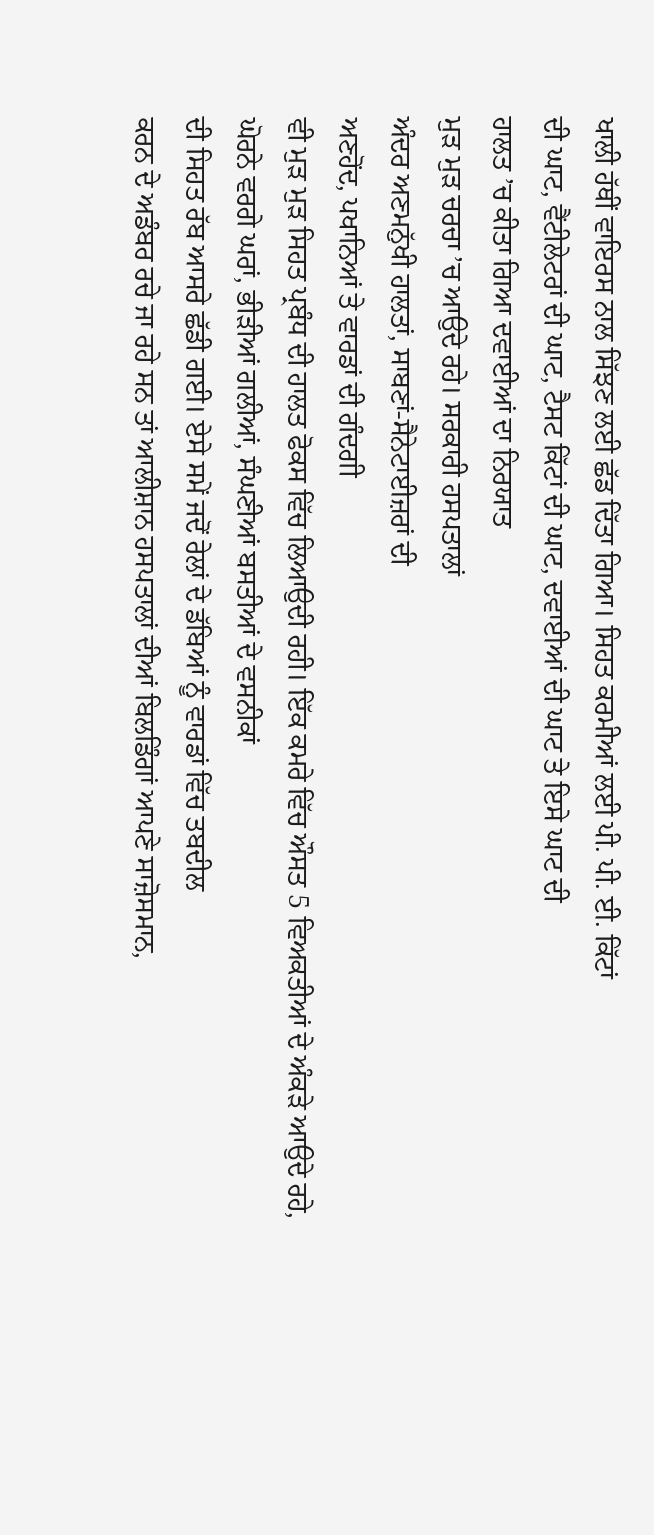ਖਾਲੀ ਹੱਥੀਂ ਵਾਇਰਸ ਨਾਲ ਸਿੱਝਣ ਲਈ ਛੱਡ ਦਿੱਤਾ ਗਿਆ। ਸਿਹਤ ਕਰਮੀਆਂ ਲਈ ਪੀ. ਪੀ. ਈ. ਕਿੱਟਾਂ
ਦੀ ਘਾਟ, ਵੈਂਟੀਲੇਟਰਾਂ ਦੀ ਘਾਟ, ਟੈਸਟ ਕਿੱਟਾਂ ਦੀ ਘਾਟ, ਦਵਾਈਆਂ ਦੀ ਘਾਟ ਤੇ ਇਸੇ ਘਾਟ ਦੀ
ਹਾਲਤ ’ਚ ਕੀਤਾ ਗਿਆ ਦਵਾਈਆਂ ਦਾ ਨਿਰਯਾਤ
ਮੁੜ ਮੁੜ ਚਰਚਾ ’ਚ ਆਉਦੇ ਰਹੇ। ਸਰਕਾਰੀ ਹਸਪਤਾਲਾਂ
ਅੰਦਰ ਅਣਮਨੁੱਖੀ ਹਾਲਤਾਂ, ਸਾਬਣਾਂ-ਸੈਨੇਟਾਈਜ਼ਰਾਂ ਦੀ
ਅਣਹੋਂਦ, ਪਖਾਨਿਆਂ ਤੇ ਵਾਰਡਾਂ ਦੀ ਗੰਦਗੀ
ਵੀ ਮੁੜ ਮੁੜ ਸਿਹਤ ਪ੍ਰਬੰਧ ਦੀ ਹਾਲਤ ਫੋਕਸ ਵਿੱਚ ਲਿਆਉਦੀ ਰਹੀ। ਇੱਕ ਕਮਰੇ ਵਿੱਚ ਔਸਤ 5 ਵਿਅਕਤੀਆਂ ਦੇ ਅੰਕੜੇ ਆਉਦੇ ਰਹੇ, ਘੋਰਨੇ ਵਰਗੇ ਘਰਾਂ, ਭੀੜੀਆਂ ਗਲੀਆਂ, ਸੰਘਣੀਆਂ ਬਸਤੀਆਂ ਦੇ ਵਸਨੀਕਾਂ
ਦੀ ਸਿਹਤ ਰੱਬ ਆਸਰੇ ਛੱਡੀ ਗਈ। ਏਸੇ ਸਮੇਂ ਜਦੋਂ ਰੇਲਾਂ ਦੇ ਡੱਬਿਆਂ ਨੂੰ ਵਾਰਡਾਂ ਵਿੱਚ ਤਬਦੀਲ
ਕਰਨ ਦੇ ਅਡੰਬਰ ਰਚੇ ਜਾ ਰਹੇ ਸਨ ਤਾਂ ਆਲੀਸ਼ਾਨ ਹਸਪਤਾਲਾਂ ਦੀਆਂ ਬਿਲਡਿੰਗਾਂ ਆਪਣੇ ਸਾਜ਼ੋਸਮਾਨ,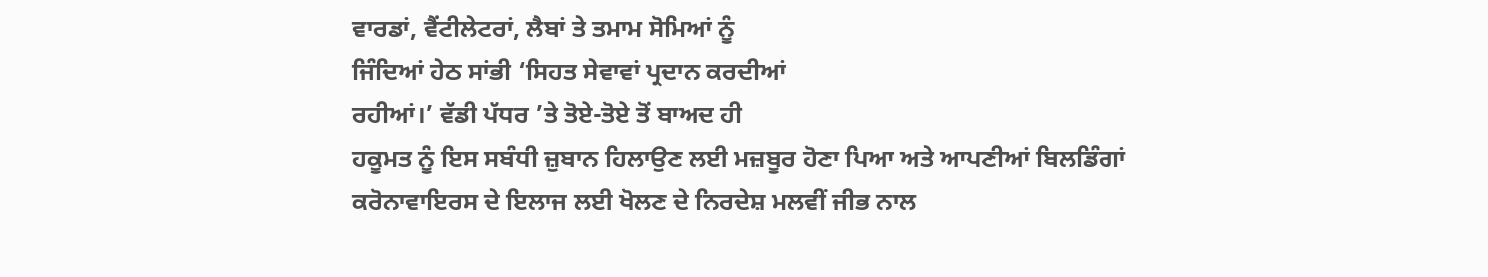ਵਾਰਡਾਂ, ਵੈਂਟੀਲੇਟਰਾਂ, ਲੈਬਾਂ ਤੇ ਤਮਾਮ ਸੋਮਿਆਂ ਨੂੰ
ਜਿੰਦਿਆਂ ਹੇਠ ਸਾਂਭੀ ‘ਸਿਹਤ ਸੇਵਾਵਾਂ ਪ੍ਰਦਾਨ ਕਰਦੀਆਂ
ਰਹੀਆਂ।’ ਵੱਡੀ ਪੱਧਰ ’ਤੇ ਤੋਏ-ਤੋਏ ਤੋਂ ਬਾਅਦ ਹੀ
ਹਕੂਮਤ ਨੂੰ ਇਸ ਸਬੰਧੀ ਜ਼ੁਬਾਨ ਹਿਲਾਉਣ ਲਈ ਮਜ਼ਬੂਰ ਹੋਣਾ ਪਿਆ ਅਤੇ ਆਪਣੀਆਂ ਬਿਲਡਿੰਗਾਂ
ਕਰੋਨਾਵਾਇਰਸ ਦੇ ਇਲਾਜ ਲਈ ਖੋਲਣ ਦੇ ਨਿਰਦੇਸ਼ ਮਲਵੀਂ ਜੀਭ ਨਾਲ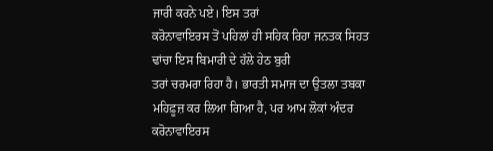ਜਾਰੀ ਕਰਨੇ ਪਏ। ਇਸ ਤਰਾਂ
ਕਰੋਨਾਵਾਇਰਸ ਤੋਂ ਪਹਿਲਾਂ ਹੀ ਸਹਿਕ ਰਿਹਾ ਜਨਤਕ ਸਿਹਤ ਢਾਂਚਾ ਇਸ ਬਿਮਾਰੀ ਦੇ ਹੱਲੇ ਹੇਠ ਬੁਰੀ
ਤਰਾਂ ਚਰਮਰਾ ਰਿਹਾ ਹੈ। ਭਾਰਤੀ ਸਮਾਜ ਦਾ ਉਤਲਾ ਤਬਕਾ ਮਹਿਫ਼ੂਜ਼ ਕਰ ਲਿਆ ਗਿਆ ਹੈ, ਪਰ ਆਮ ਲੋਕਾਂ ਅੰਦਰ ਕਰੋਨਾਵਾਇਰਸ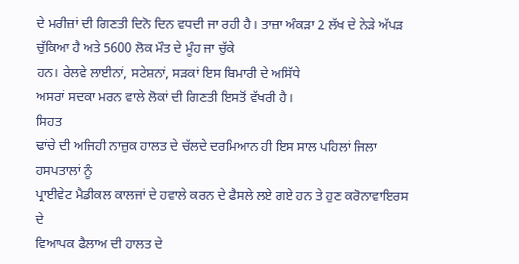ਦੇ ਮਰੀਜ਼ਾਂ ਦੀ ਗਿਣਤੀ ਦਿਨੋ ਦਿਨ ਵਧਦੀ ਜਾ ਰਹੀ ਹੈ। ਤਾਜ਼ਾ ਅੰਕੜਾ 2 ਲੱਖ ਦੇ ਨੇੜੇ ਅੱਪੜ ਚੁੱਕਿਆ ਹੈ ਅਤੇ 5600 ਲੋਕ ਮੌਤ ਦੇ ਮੂੰਹ ਜਾ ਚੁੱਕੇ
ਹਨ। ਰੇਲਵੇ ਲਾਈਨਾਂ, ਸਟੇਸ਼ਨਾਂ, ਸੜਕਾਂ ਇਸ ਬਿਮਾਰੀ ਦੇ ਅਸਿੱਧੇ
ਅਸਰਾਂ ਸਦਕਾ ਮਰਨ ਵਾਲੇ ਲੋਕਾਂ ਦੀ ਗਿਣਤੀ ਇਸਤੋਂ ਵੱਖਰੀ ਹੈ।
ਸਿਹਤ
ਢਾਂਚੇ ਦੀ ਅਜਿਹੀ ਨਾਜ਼ੁਕ ਹਾਲਤ ਦੇ ਚੱਲਦੇ ਦਰਮਿਆਨ ਹੀ ਇਸ ਸਾਲ ਪਹਿਲਾਂ ਜਿਲਾ ਹਸਪਤਾਲਾਂ ਨੂੰ
ਪ੍ਰਾਈਵੇਟ ਮੈਡੀਕਲ ਕਾਲਜਾਂ ਦੇ ਹਵਾਲੇ ਕਰਨ ਦੇ ਫੈਸਲੇ ਲਏ ਗਏ ਹਨ ਤੇ ਹੁਣ ਕਰੋਨਾਵਾਇਰਸ ਦੇ
ਵਿਆਪਕ ਫੈਲਾਅ ਦੀ ਹਾਲਤ ਦੇ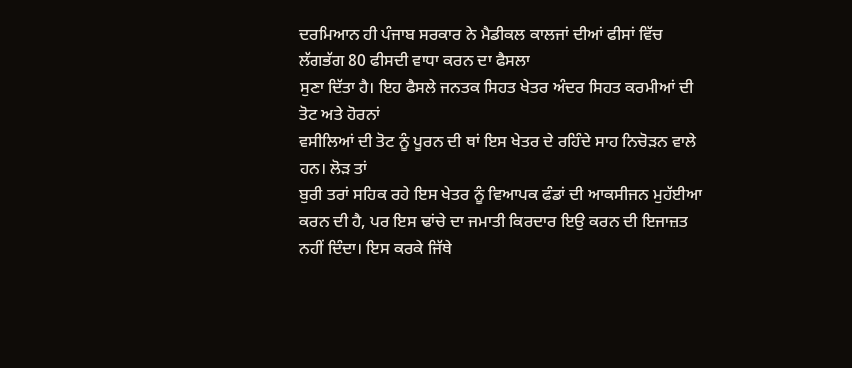ਦਰਮਿਆਨ ਹੀ ਪੰਜਾਬ ਸਰਕਾਰ ਨੇ ਮੈਡੀਕਲ ਕਾਲਜਾਂ ਦੀਆਂ ਫੀਸਾਂ ਵਿੱਚ
ਲੱਗਭੱਗ 80 ਫੀਸਦੀ ਵਾਧਾ ਕਰਨ ਦਾ ਫੈਸਲਾ
ਸੁਣਾ ਦਿੱਤਾ ਹੈ। ਇਹ ਫੈਸਲੇ ਜਨਤਕ ਸਿਹਤ ਖੇਤਰ ਅੰਦਰ ਸਿਹਤ ਕਰਮੀਆਂ ਦੀ ਤੋਟ ਅਤੇ ਹੋਰਨਾਂ
ਵਸੀਲਿਆਂ ਦੀ ਤੋਟ ਨੂੰ ਪੂਰਨ ਦੀ ਥਾਂ ਇਸ ਖੇਤਰ ਦੇ ਰਹਿੰਦੇ ਸਾਹ ਨਿਚੋੜਨ ਵਾਲੇ ਹਨ। ਲੋੜ ਤਾਂ
ਬੁਰੀ ਤਰਾਂ ਸਹਿਕ ਰਹੇ ਇਸ ਖੇਤਰ ਨੂੰ ਵਿਆਪਕ ਫੰਡਾਂ ਦੀ ਆਕਸੀਜਨ ਮੁਹੱਈਆ ਕਰਨ ਦੀ ਹੈ, ਪਰ ਇਸ ਢਾਂਚੇ ਦਾ ਜਮਾਤੀ ਕਿਰਦਾਰ ਇਉ ਕਰਨ ਦੀ ਇਜਾਜ਼ਤ
ਨਹੀਂ ਦਿੰਦਾ। ਇਸ ਕਰਕੇ ਜਿੱਥੇ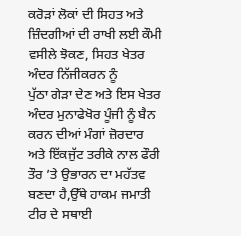ਕਰੋੜਾਂ ਲੋਕਾਂ ਦੀ ਸਿਹਤ ਅਤੇ ਜ਼ਿੰਦਗੀਆਂ ਦੀ ਰਾਖੀ ਲਈ ਕੌਮੀ
ਵਸੀਲੇ ਝੋਕਣ, ਸਿਹਤ ਖੇਤਰ ਅੰਦਰ ਨਿੱਜੀਕਰਨ ਨੂੰ
ਪੁੱਠਾ ਗੇੜਾ ਦੇਣ ਅਤੇ ਇਸ ਖੇਤਰ ਅੰਦਰ ਮੁਨਾਫੇਖੋਰ ਪੂੰਜੀ ਨੂੰ ਬੈਨ ਕਰਨ ਦੀਆਂ ਮੰਗਾਂ ਜ਼ੋਰਦਾਰ
ਅਤੇ ਇੱਕਜੁੱਟ ਤਰੀਕੇ ਨਾਲ ਫੌਰੀ ਤੌਰ ’ਤੇ ਉਭਾਰਨ ਦਾ ਮਹੱਤਵ ਬਣਦਾ ਹੈ,ਉੱਥੇ ਹਾਕਮ ਜਮਾਤੀ ਟੀਰ ਦੇ ਸਥਾਈ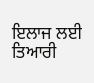ਇਲਾਜ ਲਈ ਤਿਆਰੀ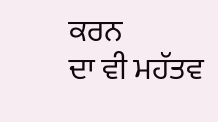ਕਰਨ
ਦਾ ਵੀ ਮਹੱਤਵ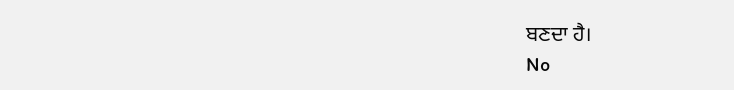ਬਣਦਾ ਹੈ।
No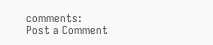comments:
Post a Comment